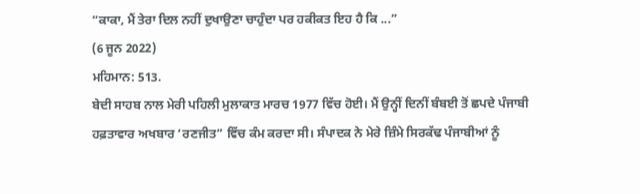“ਕਾਕਾ, ਮੈਂ ਤੇਰਾ ਦਿਲ ਨਹੀਂ ਦੁਖਾਉਣਾ ਚਾਹੁੰਦਾ ਪਰ ਹਕੀਕਤ ਇਹ ਹੈ ਕਿ ...”
(6 ਜੂਨ 2022)
ਮਹਿਮਾਨ: 513.
ਬੇਦੀ ਸਾਹਬ ਨਾਲ ਮੇਰੀ ਪਹਿਲੀ ਮੁਲਾਕਾਤ ਮਾਰਚ 1977 ਵਿੱਚ ਹੋਈ। ਮੈਂ ਉਨ੍ਹੀਂ ਦਿਨੀਂ ਬੰਬਈ ਤੋਂ ਛਪਦੇ ਪੰਜਾਬੀ ਹਫ਼ਤਾਵਾਰ ਅਖਬਾਰ ‘ਰਣਜੀਤ” ਵਿੱਚ ਕੰਮ ਕਰਦਾ ਸੀ। ਸੰਪਾਦਕ ਨੇ ਮੇਰੇ ਜ਼ਿੰਮੇ ਸਿਰਕੱਢ ਪੰਜਾਬੀਆਂ ਨੂੰ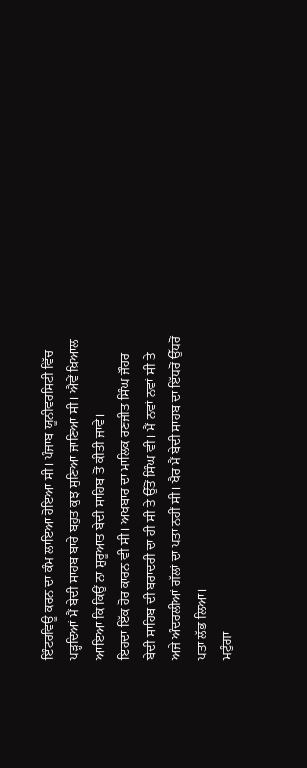ਇੰਟਰਵਿਊ ਕਰਨ ਦਾ ਕੰਮ ਲਾਇਆ ਹੋਇਆ ਸੀ। ਪੰਜਾਬ ਯੂਨੀਵਰਸਿਟੀ ਵਿੱਚ ਪੜ੍ਹਦਿਆਂ ਮੈਂ ਬੇਦੀ ਸਾਹਬ ਬਾਰੇ ਬਹੁਤ ਕੁਝ ਸੁਣਿਆ ਜਾਣਿਆ ਸੀ। ਐਵੇਂ ਖ਼ਿਆਲ ਆਇਆ ਕਿ ਕਿਉਂ ਨਾ ਸ਼ੁਰੂਆਤ ਬੇਦੀ ਸਾਹਿਬ ਤੋਂ ਕੀਤੀ ਜਾਵੇ।
ਇਹਦਾ ਇੱਕ ਹੋਰ ਕਾਰਨ ਵੀ ਸੀ। ਅਖਬਾਰ ਦਾ ਮਾਲਿਕ ਰਣਜੀਤ ਸਿੰਘ ਜੌਹਰ ਬੇਦੀ ਸਾਹਿਬ ਦੀ ਬਰਾਦਰੀ ਦਾ ਹੀ ਸੀ ਤੇ ਉੱਤੋਂ ਸਿੰਘ ਵੀ। ਮੈਂ ਨਵਾਂ ਨਵਾਂ ਸੀ ਤੇ ਅਜੇ ਅੰਦਰਲੀਆਂ ਗੱਲਾਂ ਦਾ ਪਤਾ ਨਹੀਂ ਸੀ। ਖੈਰ ਮੈਂ ਬੇਦੀ ਸਾਹਬ ਦਾ ਇੱਧਰੋਂ ਉੱਧਰੋਂ ਪਤਾ ਲੱਭ ਲਿਆ।
ਮਟੁੰਗਾ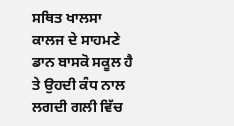ਸਥਿਤ ਖਾਲਸਾ ਕਾਲਜ ਦੇ ਸਾਹਮਣੇ ਡਾਨ ਬਾਸਕੋ ਸਕੂਲ ਹੈ ਤੇ ਉਹਦੀ ਕੰਧ ਨਾਲ ਲਗਦੀ ਗਲੀ ਵਿੱਚ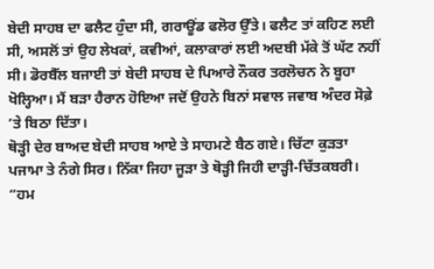ਬੇਦੀ ਸਾਹਬ ਦਾ ਫਲੈਟ ਹੁੰਦਾ ਸੀ, ਗਰਾਊਂਡ ਫਲੋਰ ਉੱਤੇ। ਫਲੈਟ ਤਾਂ ਕਹਿਣ ਲਈ ਸੀ, ਅਸਲੋਂ ਤਾਂ ਉਹ ਲੇਖਕਾਂ, ਕਵੀਆਂ, ਕਲਾਕਾਰਾਂ ਲਈ ਅਦਬੀ ਮੱਕੇ ਤੋਂ ਘੱਟ ਨਹੀਂ ਸੀ। ਡੋਰਬੈੱਲ ਬਜਾਈ ਤਾਂ ਬੇਦੀ ਸਾਹਬ ਦੇ ਪਿਆਰੇ ਨੌਕਰ ਤਰਲੋਚਨ ਨੇ ਬੂਹਾ ਖੋਲ੍ਹਿਆ। ਮੈਂ ਬੜਾ ਹੈਰਾਨ ਹੋਇਆ ਜਦੋਂ ਉਹਨੇ ਬਿਨਾਂ ਸਵਾਲ ਜਵਾਬ ਅੰਦਰ ਸੋਫ਼ੇ ’ਤੇ ਬਿਠਾ ਦਿੱਤਾ।
ਥੋੜ੍ਹੀ ਦੇਰ ਬਾਅਦ ਬੇਦੀ ਸਾਹਬ ਆਏ ਤੇ ਸਾਹਮਣੇ ਬੈਠ ਗਏ। ਚਿੱਟਾ ਕੁੜਤਾ ਪਜਾਮਾ ਤੇ ਨੰਗੇ ਸਿਰ। ਨਿੱਕਾ ਜਿਹਾ ਜੂੜਾ ਤੇ ਥੋੜ੍ਹੀ ਜਿਹੀ ਦਾੜ੍ਹੀ-ਚਿੱਤਕਬਰੀ।
“ਹਮ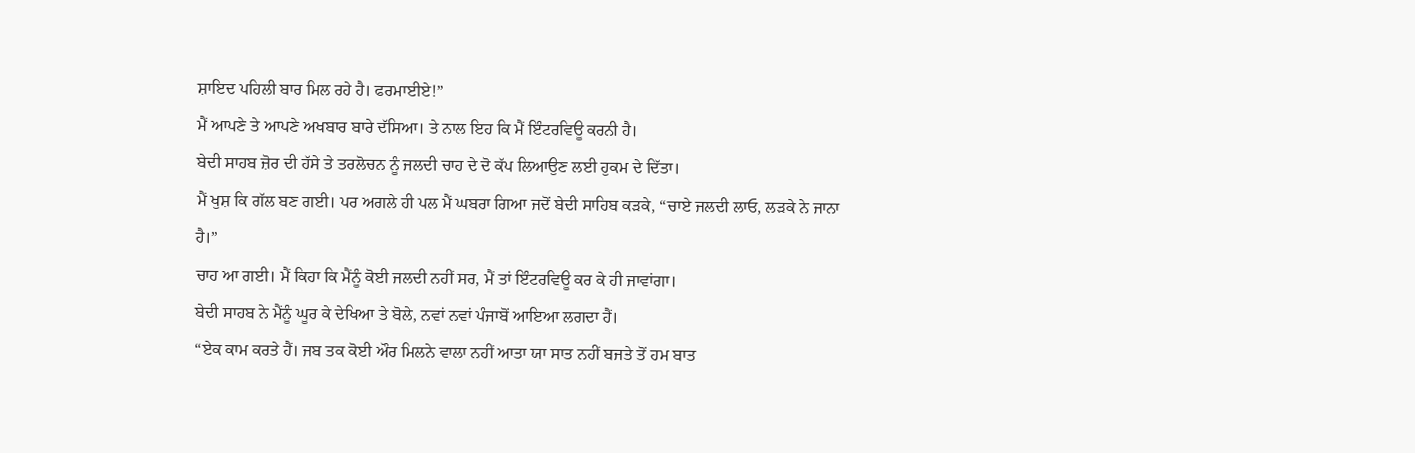ਸ਼ਾਇਦ ਪਹਿਲੀ ਬਾਰ ਮਿਲ ਰਹੇ ਹੈ। ਫਰਮਾਈਏ!”
ਮੈਂ ਆਪਣੇ ਤੇ ਆਪਣੇ ਅਖਬਾਰ ਬਾਰੇ ਦੱਸਿਆ। ਤੇ ਨਾਲ ਇਹ ਕਿ ਮੈਂ ਇੰਟਰਵਿਊ ਕਰਨੀ ਹੈ।
ਬੇਦੀ ਸਾਹਬ ਜ਼ੋਰ ਦੀ ਹੱਸੇ ਤੇ ਤਰਲੋਚਨ ਨੂੰ ਜਲਦੀ ਚਾਹ ਦੇ ਦੋ ਕੱਪ ਲਿਆਉਣ ਲਈ ਹੁਕਮ ਦੇ ਦਿੱਤਾ।
ਮੈਂ ਖੁਸ਼ ਕਿ ਗੱਲ ਬਣ ਗਈ। ਪਰ ਅਗਲੇ ਹੀ ਪਲ ਮੈਂ ਘਬਰਾ ਗਿਆ ਜਦੋਂ ਬੇਦੀ ਸਾਹਿਬ ਕੜਕੇ, “ਚਾਏ ਜਲਦੀ ਲਾਓ, ਲੜਕੇ ਨੇ ਜਾਨਾ ਹੈ।”
ਚਾਹ ਆ ਗਈ। ਮੈਂ ਕਿਹਾ ਕਿ ਮੈਂਨੂੰ ਕੋਈ ਜਲਦੀ ਨਹੀਂ ਸਰ, ਮੈਂ ਤਾਂ ਇੰਟਰਵਿਊ ਕਰ ਕੇ ਹੀ ਜਾਵਾਂਗਾ।
ਬੇਦੀ ਸਾਹਬ ਨੇ ਮੈਂਨੂੰ ਘੂਰ ਕੇ ਦੇਖਿਆ ਤੇ ਬੋਲੇ, ਨਵਾਂ ਨਵਾਂ ਪੰਜਾਬੋਂ ਆਇਆ ਲਗਦਾ ਹੈਂ।
“ਏਕ ਕਾਮ ਕਰਤੇ ਹੈਂ। ਜਬ ਤਕ ਕੋਈ ਔਰ ਮਿਲਨੇ ਵਾਲਾ ਨਹੀਂ ਆਤਾ ਯਾ ਸਾਤ ਨਹੀਂ ਬਜਤੇ ਤੋਂ ਹਮ ਬਾਤ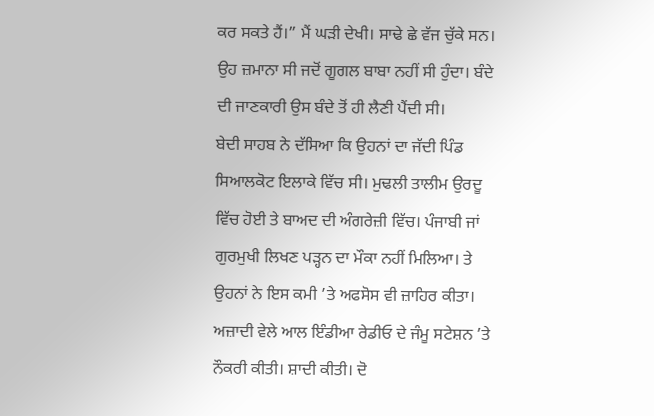ਕਰ ਸਕਤੇ ਹੈਂ।” ਮੈਂ ਘੜੀ ਦੇਖੀ। ਸਾਢੇ ਛੇ ਵੱਜ ਚੁੱਕੇ ਸਨ।
ਉਹ ਜ਼ਮਾਨਾ ਸੀ ਜਦੋਂ ਗੂਗਲ ਬਾਬਾ ਨਹੀਂ ਸੀ ਹੁੰਦਾ। ਬੰਦੇ ਦੀ ਜਾਣਕਾਰੀ ਉਸ ਬੰਦੇ ਤੋਂ ਹੀ ਲੈਣੀ ਪੈਂਦੀ ਸੀ।
ਬੇਦੀ ਸਾਹਬ ਨੇ ਦੱਸਿਆ ਕਿ ਉਹਨਾਂ ਦਾ ਜੱਦੀ ਪਿੰਡ ਸਿਆਲਕੋਟ ਇਲਾਕੇ ਵਿੱਚ ਸੀ। ਮੁਢਲੀ ਤਾਲੀਮ ਉਰਦੂ ਵਿੱਚ ਹੋਈ ਤੇ ਬਾਅਦ ਦੀ ਅੰਗਰੇਜ਼ੀ ਵਿੱਚ। ਪੰਜਾਬੀ ਜਾਂ ਗੁਰਮੁਖੀ ਲਿਖਣ ਪੜ੍ਹਨ ਦਾ ਮੌਕਾ ਨਹੀਂ ਮਿਲਿਆ। ਤੇ ਉਹਨਾਂ ਨੇ ਇਸ ਕਮੀ ’ਤੇ ਅਫਸੋਸ ਵੀ ਜ਼ਾਹਿਰ ਕੀਤਾ। ਅਜ਼ਾਦੀ ਵੇਲੇ ਆਲ ਇੰਡੀਆ ਰੇਡੀਓ ਦੇ ਜੰਮੂ ਸਟੇਸ਼ਨ ’ਤੇ ਨੌਕਰੀ ਕੀਤੀ। ਸ਼ਾਦੀ ਕੀਤੀ। ਦੋ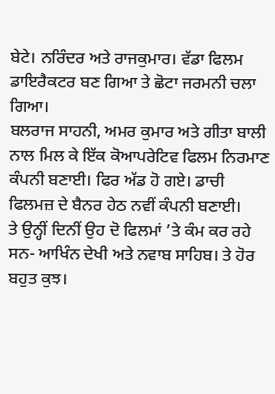ਬੇਟੇ। ਨਰਿੰਦਰ ਅਤੇ ਰਾਜਕੁਮਾਰ। ਵੱਡਾ ਫਿਲਮ ਡਾਇਰੈਕਟਰ ਬਣ ਗਿਆ ਤੇ ਛੋਟਾ ਜਰਮਨੀ ਚਲਾ ਗਿਆ।
ਬਲਰਾਜ ਸਾਹਨੀ, ਅਮਰ ਕੁਮਾਰ ਅਤੇ ਗੀਤਾ ਬਾਲੀ ਨਾਲ ਮਿਲ ਕੇ ਇੱਕ ਕੋਆਪਰੇਟਿਵ ਫਿਲਮ ਨਿਰਮਾਣ ਕੰਪਨੀ ਬਣਾਈ। ਫਿਰ ਅੱਡ ਹੋ ਗਏ। ਡਾਚੀ ਫਿਲਮਜ਼ ਦੇ ਬੈਨਰ ਹੇਠ ਨਵੀਂ ਕੰਪਨੀ ਬਣਾਈ।
ਤੇ ਉਨ੍ਹੀਂ ਦਿਨੀਂ ਉਹ ਦੋ ਫਿਲਮਾਂ ’ਤੇ ਕੰਮ ਕਰ ਰਹੇ ਸਨ- ਆਖਿੰਨ ਦੇਖੀ ਅਤੇ ਨਵਾਬ ਸਾਹਿਬ। ਤੇ ਹੋਰ ਬਹੁਤ ਕੁਝ।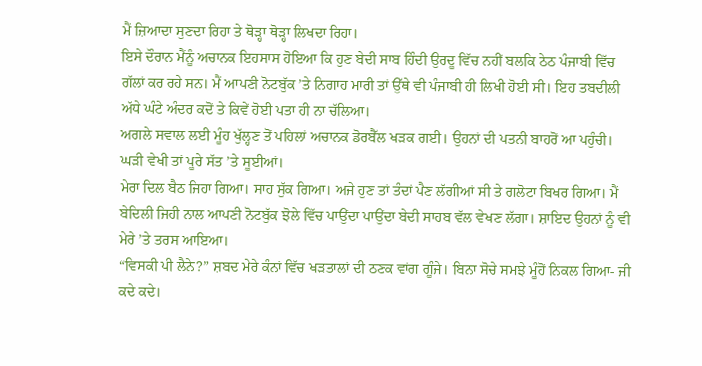ਮੈਂ ਜ਼ਿਆਦਾ ਸੁਣਦਾ ਰਿਹਾ ਤੇ ਥੋੜ੍ਹਾ ਥੋੜ੍ਹਾ ਲਿਖਦਾ ਰਿਹਾ।
ਇਸੇ ਦੌਰਾਨ ਮੈਂਨੂੰ ਅਚਾਨਕ ਇਹਸਾਸ ਹੋਇਆ ਕਿ ਹੁਣ ਬੇਦੀ ਸਾਬ ਹਿੰਦੀ ਉਰਦੂ ਵਿੱਚ ਨਹੀਂ ਬਲਕਿ ਠੇਠ ਪੰਜਾਬੀ ਵਿੱਚ ਗੱਲਾਂ ਕਰ ਰਹੇ ਸਨ। ਮੈਂ ਆਪਣੀ ਨੋਟਬੁੱਕ ’ਤੇ ਨਿਗਾਹ ਮਾਰੀ ਤਾਂ ਉੱਥੇ ਵੀ ਪੰਜਾਬੀ ਹੀ ਲਿਖੀ ਹੋਈ ਸੀ। ਇਹ ਤਬਦੀਲੀ ਅੱਧੇ ਘੰਟੇ ਅੰਦਰ ਕਦੋਂ ਤੇ ਕਿਵੇਂ ਹੋਈ ਪਤਾ ਹੀ ਨਾ ਚੱਲਿਆ।
ਅਗਲੇ ਸਵਾਲ ਲਈ ਮੂੰਹ ਖੁੱਲ੍ਹਣ ਤੋਂ ਪਹਿਲਾਂ ਅਚਾਨਕ ਡੋਰਬੈੱਲ ਖੜਕ ਗਈ। ਉਹਨਾਂ ਦੀ ਪਤਨੀ ਬਾਹਰੋਂ ਆ ਪਹੁੰਚੀ। ਘੜੀ ਵੇਖੀ ਤਾਂ ਪੂਰੇ ਸੱਤ ’ਤੇ ਸੂਈਆਂ।
ਮੇਰਾ ਦਿਲ ਬੈਠ ਜਿਹਾ ਗਿਆ। ਸਾਹ ਸੁੱਕ ਗਿਆ। ਅਜੇ ਹੁਣ ਤਾਂ ਤੰਦਾਂ ਪੈਣ ਲੱਗੀਆਂ ਸੀ ਤੇ ਗਲੋਟਾ ਬਿਖਰ ਗਿਆ। ਮੈਂ ਬੇਦਿਲੀ ਜਿਹੀ ਨਾਲ ਆਪਣੀ ਨੋਟਬੁੱਕ ਝੋਲੇ ਵਿੱਚ ਪਾਉਂਦਾ ਪਾਉਂਦਾ ਬੇਦੀ ਸਾਹਬ ਵੱਲ ਵੇਖਣ ਲੱਗਾ। ਸ਼ਾਇਦ ਉਹਨਾਂ ਨੂੰ ਵੀ ਮੇਰੇ ’ਤੇ ਤਰਸ ਆਇਆ।
“ਵਿਸਕੀ ਪੀ ਲੈਨੇ?” ਸ਼ਬਦ ਮੇਰੇ ਕੰਨਾਂ ਵਿੱਚ ਖੜਤਾਲਾਂ ਦੀ ਠਣਕ ਵਾਂਗ ਗੂੰਜੇ। ਬਿਨਾ ਸੋਚੇ ਸਮਝੇ ਮੂੰਹੋਂ ਨਿਕਲ ਗਿਆ- ਜੀ ਕਦੇ ਕਦੇ।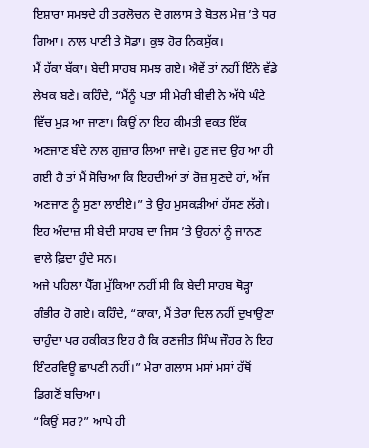ਇਸ਼ਾਰਾ ਸਮਝਦੇ ਹੀ ਤਰਲੋਚਨ ਦੋ ਗਲਾਸ ਤੇ ਬੋਤਲ ਮੇਜ਼ ’ਤੇ ਧਰ ਗਿਆ। ਨਾਲ ਪਾਣੀ ਤੇ ਸੋਡਾ। ਕੁਝ ਹੋਰ ਨਿਕਸੁੱਕ।
ਮੈਂ ਹੱਕਾ ਬੱਕਾ। ਬੇਦੀ ਸਾਹਬ ਸਮਝ ਗਏ। ਐਵੇਂ ਤਾਂ ਨਹੀਂ ਇੰਨੇ ਵੱਡੇ ਲੇਖਕ ਬਣੇ। ਕਹਿੰਦੇ, “ਮੈਂਨੂੰ ਪਤਾ ਸੀ ਮੇਰੀ ਬੀਵੀ ਨੇ ਅੱਧੇ ਘੰਟੇ ਵਿੱਚ ਮੁੜ ਆ ਜਾਣਾ। ਕਿਉਂ ਨਾ ਇਹ ਕੀਮਤੀ ਵਕਤ ਇੱਕ ਅਣਜਾਣ ਬੰਦੇ ਨਾਲ ਗੁਜ਼ਾਰ ਲਿਆ ਜਾਵੇ। ਹੁਣ ਜਦ ਉਹ ਆ ਹੀ ਗਈ ਹੈ ਤਾਂ ਮੈਂ ਸੋਚਿਆ ਕਿ ਇਹਦੀਆਂ ਤਾਂ ਰੋਜ਼ ਸੁਣਦੇ ਹਾਂ, ਅੱਜ ਅਣਜਾਣ ਨੂੰ ਸੁਣਾ ਲਾਈਏ।” ਤੇ ਉਹ ਮੁਸਕੜੀਆਂ ਹੱਸਣ ਲੱਗੇ। ਇਹ ਅੰਦਾਜ਼ ਸੀ ਬੇਦੀ ਸਾਹਬ ਦਾ ਜਿਸ ’ਤੇ ਉਹਨਾਂ ਨੂੰ ਜਾਨਣ ਵਾਲੇ ਫ਼ਿਦਾ ਹੁੰਦੇ ਸਨ।
ਅਜੇ ਪਹਿਲਾ ਪੈੱਗ ਮੁੱਕਿਆ ਨਹੀਂ ਸੀ ਕਿ ਬੇਦੀ ਸਾਹਬ ਥੋੜ੍ਹਾ ਗੰਭੀਰ ਹੋ ਗਏ। ਕਹਿੰਦੇ, “ਕਾਕਾ, ਮੈਂ ਤੇਰਾ ਦਿਲ ਨਹੀਂ ਦੁਖਾਉਣਾ ਚਾਹੁੰਦਾ ਪਰ ਹਕੀਕਤ ਇਹ ਹੈ ਕਿ ਰਣਜੀਤ ਸਿੰਘ ਜੌਹਰ ਨੇ ਇਹ ਇੰਟਰਵਿਊ ਛਾਪਣੀ ਨਹੀਂ।” ਮੇਰਾ ਗਲਾਸ ਮਸਾਂ ਮਸਾਂ ਹੱਥੋਂ ਡਿਗਣੋਂ ਬਚਿਆ।
“ਕਿਉਂ ਸਰ?” ਆਪੇ ਹੀ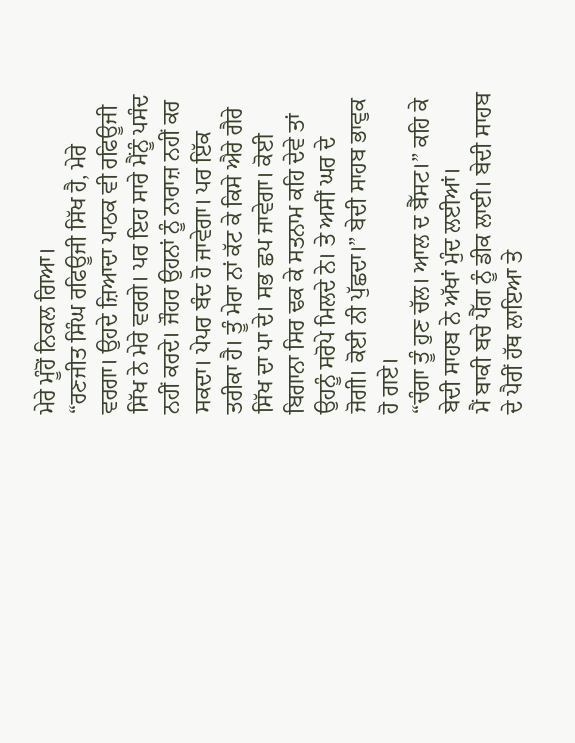ਮੇਰੇ ਮੂੰਹੋਂ ਨਿਕਲ ਗਿਆ।
“ਰਣਜੀਤ ਸਿੰਘ ਰਫਿਊਜੀ ਸਿੱਖ ਹੈ, ਮੇਰੇ ਵਰਗਾ। ਉਹਦੇ ਜ਼ਿਆਦਾ ਪਾਠਕ ਵੀ ਰਫਿਊਜੀ ਸਿੱਖ ਨੇ ਮੇਰੇ ਵਰਗੇ। ਪਰ ਇਹ ਸਾਰੇ ਮੈਂਨੂੰ ਪਸੰਦ ਨਹੀਂ ਕਰਦੇ। ਜੌਹਰ ਉਹਨਾਂ ਨੂੰ ਨਾਰਾਜ਼ ਨਹੀਂ ਕਰ ਸਕਦਾ। ਪੇਪਰ ਬੰਦ ਹੋ ਜਾਵੇਗਾ। ਪਰ ਇੱਕ ਤਰੀਕਾ ਹੈ। ਤੂੰ ਮੇਰਾ ਨਾਂ ਕੱਟ ਕੇ ਕਿਸੇ ਐਰੇ ਗੈਰੇ ਸਿੱਖ ਦਾ ਪਾ ਦੇ। ਸਭ ਛਪ ਜਾਵੇਗਾ। ਕੋਈ ਬਿਗਾਨਾ ਸਿਰ ਢਕ ਕੇ ਸਤਨਾਮ ਕਹਿ ਦੇਵੇ ਤਾਂ ਉਹਨੂੰ ਸਰੋਪੇ ਮਿਲਦੇ ਨੇ। ਤੇ ਅਸੀਂ ਘਰ ਦੇ ਜੋਗੀ। ਕੋਈ ਨੀ ਪੁੱਛਦਾ।” ਬੇਦੀ ਸਾਹਬ ਭਾਵੁਕ ਹੋ ਗਏ।
“ਚੰਗਾ ਤੂੰ ਹੁਣ ਚੱਲ। ਆਲ ਦ ਬੈੱਸਟ।” ਕਹਿ ਕੇ ਬੇਦੀ ਸਾਹਬ ਨੇ ਅੱਖਾਂ ਮੁੰਦ ਲਈਆਂ।
ਮੈਂ ਬਾਕੀ ਬਚੇ ਪੈੱਗ ਨੂੰ ਡੀਕ ਲਾਈ। ਬੇਦੀ ਸਾਹਬ ਦੇ ਪੈਰੀਂ ਹੱਥ ਲਾਇਆ ਤੇ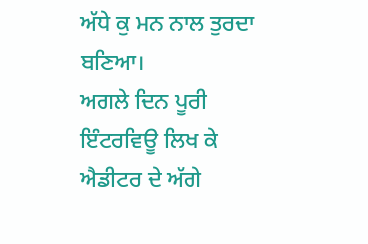ਅੱਧੇ ਕੁ ਮਨ ਨਾਲ ਤੁਰਦਾ ਬਣਿਆ।
ਅਗਲੇ ਦਿਨ ਪੂਰੀ ਇੰਟਰਵਿਊ ਲਿਖ ਕੇ ਐਡੀਟਰ ਦੇ ਅੱਗੇ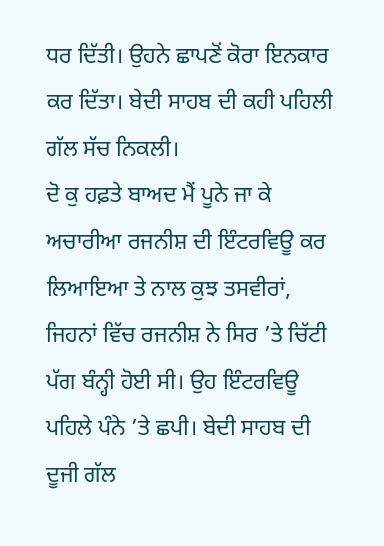ਧਰ ਦਿੱਤੀ। ਉਹਨੇ ਛਾਪਣੋਂ ਕੋਰਾ ਇਨਕਾਰ ਕਰ ਦਿੱਤਾ। ਬੇਦੀ ਸਾਹਬ ਦੀ ਕਹੀ ਪਹਿਲੀ ਗੱਲ ਸੱਚ ਨਿਕਲੀ।
ਦੋ ਕੁ ਹਫ਼ਤੇ ਬਾਅਦ ਮੈਂ ਪੂਨੇ ਜਾ ਕੇ ਅਚਾਰੀਆ ਰਜਨੀਸ਼ ਦੀ ਇੰਟਰਵਿਊ ਕਰ ਲਿਆਇਆ ਤੇ ਨਾਲ ਕੁਝ ਤਸਵੀਰਾਂ, ਜਿਹਨਾਂ ਵਿੱਚ ਰਜਨੀਸ਼ ਨੇ ਸਿਰ ’ਤੇ ਚਿੱਟੀ ਪੱਗ ਬੰਨ੍ਹੀ ਹੋਈ ਸੀ। ਉਹ ਇੰਟਰਵਿਊ ਪਹਿਲੇ ਪੰਨੇ ’ਤੇ ਛਪੀ। ਬੇਦੀ ਸਾਹਬ ਦੀ ਦੂਜੀ ਗੱਲ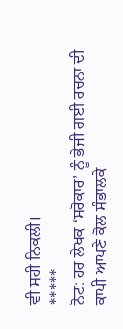ਵੀ ਸਹੀ ਨਿਕਲੀ।
*****
ਨੋਟ: ਹਰ ਲੇਖਕ ‘ਸਰੋਕਾਰ’ ਨੂੰ ਭੇਜੀ ਗਈ ਰਚਨਾ ਦੀ ਕਾਪੀ ਆਪਣੇ ਕੋਲ ਸੰਭਾਲਕੇ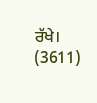ਰੱਖੇ।
(3611)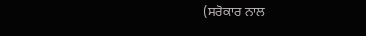(ਸਰੋਕਾਰ ਨਾਲ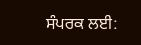ਸੰਪਰਕ ਲਈ: